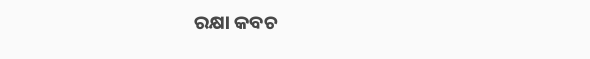ରକ୍ଷା କବଚ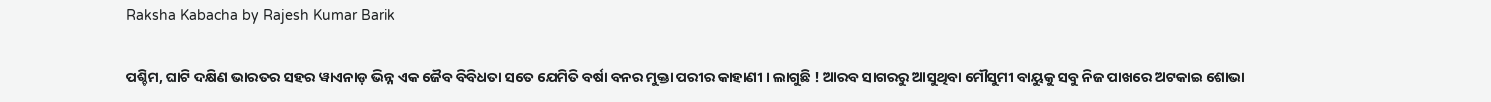Raksha Kabacha by Rajesh Kumar Barik

ପଶ୍ଚିମ, ଘାଟି ଦକ୍ଷିଣ ଭାରତର ସହର ୱାଏନାଡ଼ ଭିନ୍ନ ଏକ ଜୈବ ବିବିଧତା ସତେ ଯେମିତି ବର୍ଷା ବନର ମୁକ୍ତା ପରୀର କାହାଣୀ । ଲାଗୁଛି ! ଆରବ ସାଗରରୁ ଆସୁଥିବା ମୌସୁମୀ ବାୟୁକୁ ସବୁ ନିଜ ପାଖରେ ଅଟକାଇ ଶୋଭା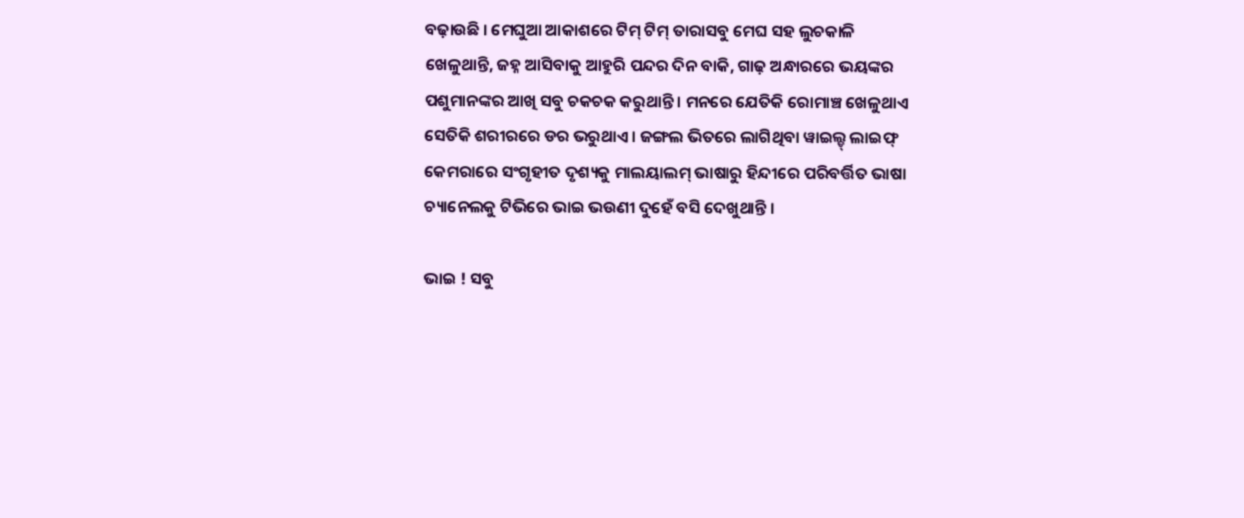ବଢ଼ାଉଛି । ମେଘୁଆ ଆକାଶରେ ଟିମ୍ ଟିମ୍ ତାରାସବୁ ମେଘ ସହ ଲୁଚକାଳି ଖେଳୁଥାନ୍ତି, ଜହ୍ନ ଆସିବାକୁ ଆହୁରି ପନ୍ଦର ଦିନ ବାକି, ଗାଢ଼ ଅନ୍ଧାରରେ ଭୟଙ୍କର ପଶୁମାନଙ୍କର ଆଖି ସବୁ ଚକଚକ କରୁଥାନ୍ତି । ମନରେ ଯେତିକି ରୋମାଞ୍ଚ ଖେଳୁଥାଏ ସେତିକି ଶରୀରରେ ଡର ଭରୁଥାଏ । ଜଙ୍ଗଲ ଭିତରେ ଲାଗିଥିବା ୱାଇଲ୍ଡ୍ ଲାଇଫ୍ କେମରାରେ ସଂଗୃହୀତ ଦୃଶ୍ୟକୁ ମାଲୟାଲମ୍ ଭାଷାରୁ ହିନ୍ଦୀରେ ପରିବର୍ତ୍ତିତ ଭାଷା ଚ୍ୟାନେଲକୁ ଟିଭିରେ ଭାଇ ଭଉଣୀ ଦୁହେଁ ବସି ଦେଖୁଥାନ୍ତି ।

ଭାଇ ! ସବୁ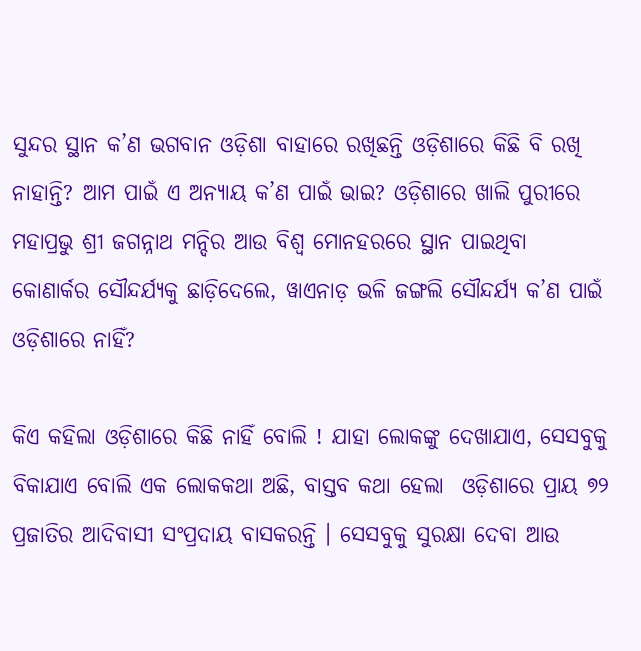ସୁନ୍ଦର ସ୍ଥାନ କ’ଣ ଭଗବାନ ଓଡ଼ିଶା ବାହାରେ ରଖିଛନ୍ତି ଓଡ଼ିଶାରେ କିଛି ବି ରଖି ନାହାନ୍ତି? ଆମ ପାଇଁ ଏ ଅନ୍ୟାୟ କ’ଣ ପାଇଁ ଭାଇ? ଓଡ଼ିଶାରେ ଖାଲି ପୁରୀରେ ମହାପ୍ରଭୁ ଶ୍ରୀ ଜଗନ୍ନାଥ ମନ୍ଦିର ଆଉ ବିଶ୍ଵ ମୋନହରରେ ସ୍ଥାନ ପାଇଥିବା କୋଣାର୍କର ସୌନ୍ଦର୍ଯ୍ୟକୁ ଛାଡ଼ିଦେଲେ, ୱାଏନାଡ଼ ଭଳି ଜଙ୍ଗଲି ସୌନ୍ଦର୍ଯ୍ୟ କ’ଣ ପାଇଁ ଓଡ଼ିଶାରେ ନାହିଁ?

କିଏ କହିଲା ଓଡ଼ିଶାରେ କିଛି ନାହିଁ ବୋଲି ! ଯାହା ଲୋକଙ୍କୁ ଦେଖାଯାଏ, ସେସବୁକୁ ବିକାଯାଏ ବୋଲି ଏକ ଲୋକକଥା ଅଛି, ବାସ୍ତବ କଥା ହେଲା  ଓଡ଼ିଶାରେ ପ୍ରାୟ ୭୨ ପ୍ରଜାତିର ଆଦିବାସୀ ସଂପ୍ରଦାୟ ବାସକରନ୍ତି । ସେସବୁକୁ ସୁରକ୍ଷା ଦେବା ଆଉ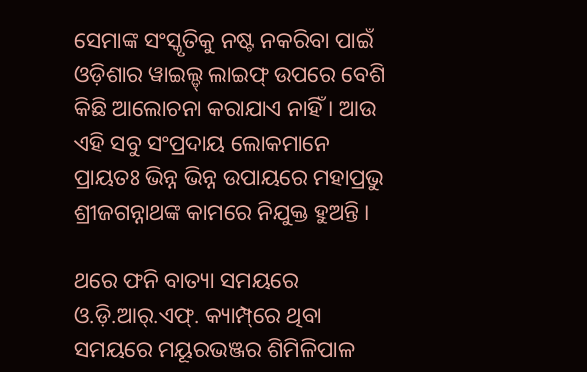ସେମାଙ୍କ ସଂସ୍କୃତିକୁ ନଷ୍ଟ ନକରିବା ପାଇଁ ଓଡ଼ିଶାର ୱାଇଲ୍ଡ୍ ଲାଇଫ୍ ଉପରେ ବେଶି କିଛି ଆଲୋଚନା କରାଯାଏ ନାହିଁ । ଆଉ ଏହି ସବୁ ସଂପ୍ରଦାୟ ଲୋକମାନେ ପ୍ରାୟତଃ ଭିନ୍ନ ଭିନ୍ନ ଉପାୟରେ ମହାପ୍ରଭୁ ଶ୍ରୀଜଗନ୍ନାଥଙ୍କ କାମରେ ନିଯୁକ୍ତ ହୁଅନ୍ତି ।

ଥରେ ଫନି ବାତ୍ୟା ସମୟରେ ଓ.ଡ଼ି.ଆର୍.ଏଫ୍. କ୍ୟାମ୍ପ୍‌ରେ ଥିବା ସମୟରେ ମୟୂରଭଞ୍ଜର ଶିମିଳିପାଳ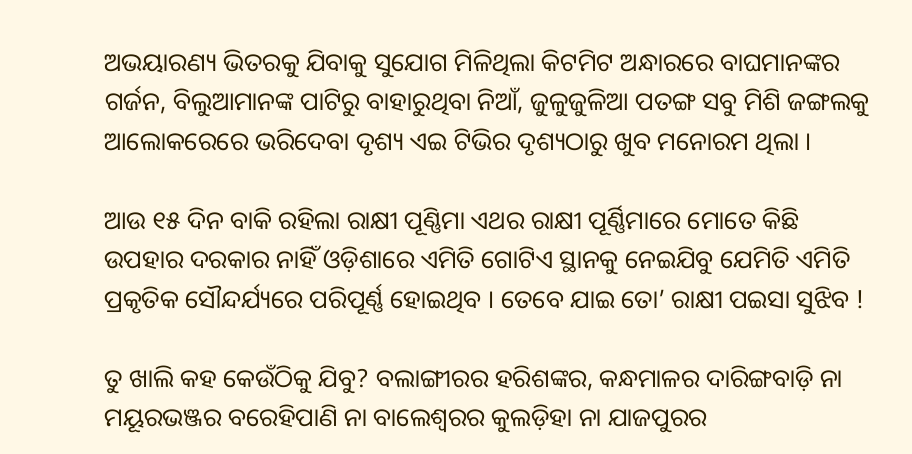ଅଭୟାରଣ୍ୟ ଭିତରକୁ ଯିବାକୁ ସୁଯୋଗ ମିଳିଥିଲା କିଟମିଟ ଅନ୍ଧାରରେ ବାଘମାନଙ୍କର ଗର୍ଜନ, ବିଲୁଆମାନଙ୍କ ପାଟିରୁ ବାହାରୁଥିବା ନିଆଁ, ଜୁଳୁଜୁଳିଆ ପତଙ୍ଗ ସବୁ ମିଶି ଜଙ୍ଗଲକୁ  ଆଲୋକରେରେ ଭରିଦେବା ଦୃଶ୍ୟ ଏଇ ଟିଭିର ଦୃଶ୍ୟଠାରୁ ଖୁବ ମନୋରମ ଥିଲା ।

ଆଉ ୧୫ ଦିନ ବାକି ରହିଲା ରାକ୍ଷୀ ପୂଣ୍ଣିମା ଏଥର ରାକ୍ଷୀ ପୂର୍ଣ୍ଣିମାରେ ମୋତେ କିଛି ଉପହାର ଦରକାର ନାହିଁ ଓଡ଼ିଶାରେ ଏମିତି ଗୋଟିଏ ସ୍ଥାନକୁ ନେଇଯିବୁ ଯେମିତି ଏମିତି ପ୍ରକୃତିକ ସୌନ୍ଦର୍ଯ୍ୟରେ ପରିପୂର୍ଣ୍ଣ ହୋଇଥିବ । ତେବେ ଯାଇ ତୋ’ ରାକ୍ଷୀ ପଇସା ସୁଝିବ !

ତୁ ଖାଲି କହ କେଉଁଠିକୁ ଯିବୁ? ବଲାଙ୍ଗୀରର ହରିଶଙ୍କର, କନ୍ଧମାଳର ଦାରିଙ୍ଗବାଡ଼ି ନା ମୟୂରଭଞ୍ଜର ବରେହିପାଣି ନା ବାଲେଶ୍ଵରର କୁଲଡ଼ିହା ନା ଯାଜପୁରର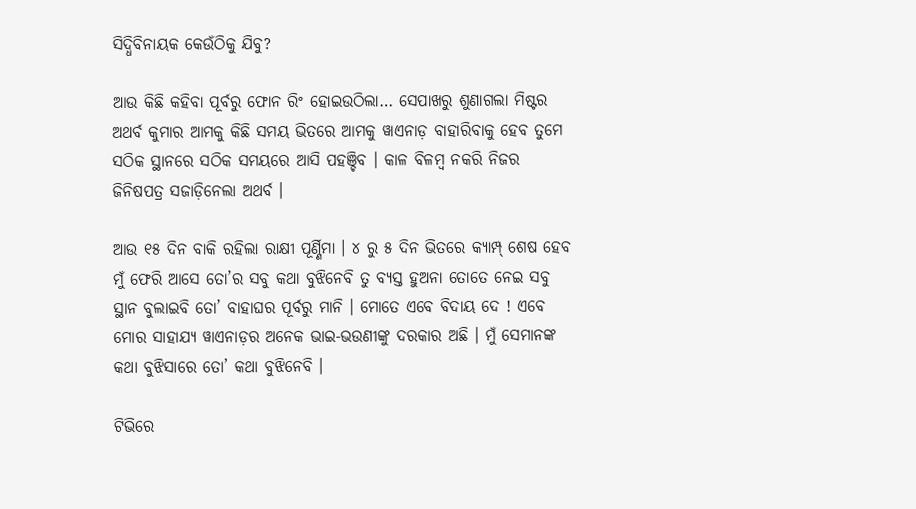ସିଦ୍ଧିବିନାୟକ କେଉଁଠିକୁ ଯିବୁ?

ଆଉ କିଛି କହିବା ପୂର୍ବରୁ ଫୋନ ରିଂ ହୋଇଉଠିଲା… ସେପାଖରୁ ଶୁଣାଗଲା ମିଷ୍ଟର ଅଥର୍ବ କୁମାର ଆମକୁ କିଛି ସମୟ ଭିତରେ ଆମକୁ ୱାଏନାଡ଼ ବାହାରିବାକୁ ହେବ ତୁମେ ସଠିକ ସ୍ଥାନରେ ସଠିକ ସମୟରେ ଆସି ପହଞ୍ଚିବ । କାଳ ବିଳମ୍ବ ନକରି ନିଜର ଜିନିଷପତ୍ର ସଜାଡ଼ିନେଲା ଅଥର୍ବ ।

ଆଉ ୧୫ ଦିନ ବାକି ରହିଲା ରାକ୍ଷୀ ପୂର୍ଣ୍ଣିମା । ୪ ରୁ ୫ ଦିନ ଭିତରେ କ୍ୟାମ୍ପ୍ ଶେଷ ହେବ ମୁଁ ଫେରି ଆସେ ତୋ’ର ସବୁ କଥା ବୁଝିନେବି ତୁ ବ୍ୟସ୍ତ ହୁଅନା ତୋତେ ନେଇ ସବୁ ସ୍ଥାନ ବୁଲାଇବି ତୋ’ ବାହାଘର ପୂର୍ବରୁ ମାନି । ମୋତେ ଏବେ ବିଦାୟ ଦେ ! ଏବେ ମୋର ସାହାଯ୍ୟ ୱାଏନାଡ଼ର ଅନେକ ଭାଇ-ଭଉଣୀଙ୍କୁ ଦରକାର ଅଛି । ମୁଁ ସେମାନଙ୍କ କଥା ବୁଝିସାରେ ତୋ’ କଥା ବୁଝିନେବି ।

ଟିଭିରେ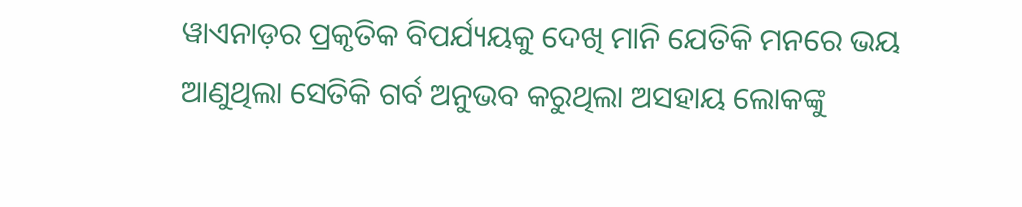ୱାଏନାଡ଼ର ପ୍ରକୃତିକ ବିପର୍ଯ୍ୟୟକୁ ଦେଖି ମାନି ଯେତିକି ମନରେ ଭୟ ଆଣୁଥିଲା ସେତିକି ଗର୍ବ ଅନୁଭବ କରୁଥିଲା ଅସହାୟ ଲୋକଙ୍କୁ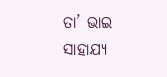ତା’ ଭାଇ ସାହାଯ୍ୟ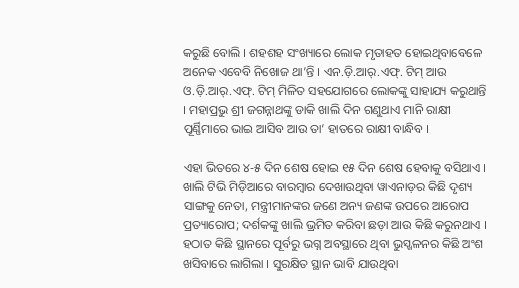କରୁଛି ବୋଲି । ଶହଶହ ସଂଖ୍ୟାରେ ଲୋକ ମୃତାହତ ହୋଇଥିବାବେଳେ ଅନେକ ଏବେବି ନିଖୋଜ ଥା’ନ୍ତି । ଏନ.ଡ଼ି.ଆର୍.ଏଫ୍. ଟିମ୍ ଆଉ ଓ.ଡ଼ି.ଆର୍.ଏଫ୍. ଟିମ୍ ମିଳିତ ସହଯୋଗରେ ଲୋକଙ୍କୁ ସାହାଯ୍ୟ କରୁଥାନ୍ତି । ମହାପ୍ରଭୁ ଶ୍ରୀ ଜଗନ୍ନାଥଙ୍କୁ ଡାକି ଖାଲି ଦିନ ଗଣୁଥାଏ ମାନି ରାକ୍ଷୀ ପୂର୍ଣ୍ଣିମାରେ ଭାଇ ଆସିବ ଆଉ ତା’ ହାତରେ ରାକ୍ଷୀ ବାନ୍ଧିବ ।

ଏହା ଭିତରେ ୪-୫ ଦିନ ଶେଷ ହୋଇ ୧୫ ଦିନ ଶେଷ ହେବାକୁ ବସିଥାଏ । ଖାଲି ଟିଭି ମିଡ଼ିଆରେ ବାରମ୍ବାର ଦେଖାଉଥିବା ୱାଏନାଡ଼ର କିଛି ଦୃଶ୍ୟ ସାଙ୍ଗକୁ ନେତା, ମନ୍ତ୍ରୀମାନଙ୍କର ଜଣେ ଅନ୍ୟ ଜଣଙ୍କ ଉପରେ ଆରୋପ ପ୍ରତ୍ୟାରୋପ; ଦର୍ଶକଙ୍କୁ ଖାଲି ଭ୍ରମିତ କରିବା ଛଡ଼ା ଆଉ କିଛି କରୁନଥାଏ । ହଠାତ କିଛି ସ୍ଥାନରେ ପୂର୍ବରୁ ଭଗ୍ନ ଅବସ୍ଥାରେ ଥିବା ଭୁସ୍ଖଳନର କିଛି ଅଂଶ ଖସିବାରେ ଲାଗିଲା । ସୁରକ୍ଷିତ ସ୍ଥାନ ଭାବି ଯାଉଥିବା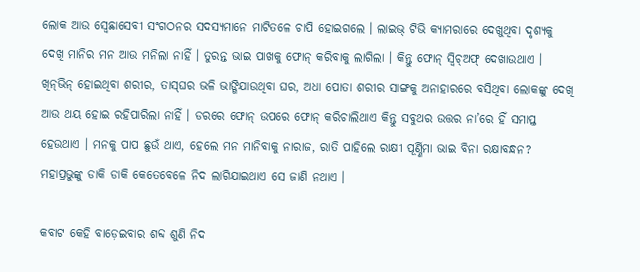ଲୋକ ଆଉ ସ୍ଵେଛାସେବୀ ସଂଗଠନର ସଦସ୍ୟମାନେ ମାଟିତଳେ ଚାପି ହୋଇଗଲେ । ଲାଇଭ୍ ଟିଭି କ୍ୟାମରାରେ ଦେଖୁଥିବା ଦୃଶ୍ୟକୁ ଦେଖି ମାନିର ମନ ଆଉ ମନିଲା ନାହିଁ । ତୁରନ୍ତ ଭାଇ ପାଖକୁ ଫୋନ୍ କରିବାକୁ ଲାଗିଲା । କିନ୍ତୁ ଫୋନ୍ ସ୍ୱିଚ୍‌ଅଫ୍ ଦେଖାଉଥାଏ ।  ଖିନ୍‌ଭିନ୍ ହୋଇଥିବା ଶରୀର, ତାସ୍‌ଘର ଭଳି ଭାଙ୍ଗିଯାଉଥିବା ଘର, ଅଧା ପୋତା ଶରୀର ସାଙ୍ଗକୁ ଅନାହାରରେ ବସିଥିବା ଲୋକଙ୍କୁ ଦେଖି ଆଉ ଥୟ ହୋଇ ରହିପାରିଲା ନାହିଁ । ଡରରେ ଫୋନ୍ ଉପରେ ଫୋନ୍ କରିଚାଲିଥାଏ କିନ୍ତୁ ସବୁଥର ଉତ୍ତର ନା’ରେ ହିଁ ସମାପ୍ତ ହେଉଥାଏ । ମନକୁ ପାପ ଛୁଉଁ ଥାଏ, ହେଲେ ମନ ମାନିବାକୁ ନାରାଜ, ରାତି ପାହିଲେ ରାକ୍ଷୀ ପୂର୍ଣ୍ଣିମା ଭାଇ ବିନା ରକ୍ଷାବନ୍ଧନ?  ମହାପ୍ରଭୁଙ୍କୁ ଡାକି ଡାକି କେତେବେଳେ ନିଦ ଲାଗିଯାଇଥାଏ ସେ ଜାଣି ନଥାଏ ।

କବାଟ କେହି ବାଡ଼େଇବାର ଶବ୍ଦ ଶୁଣି ନିଦ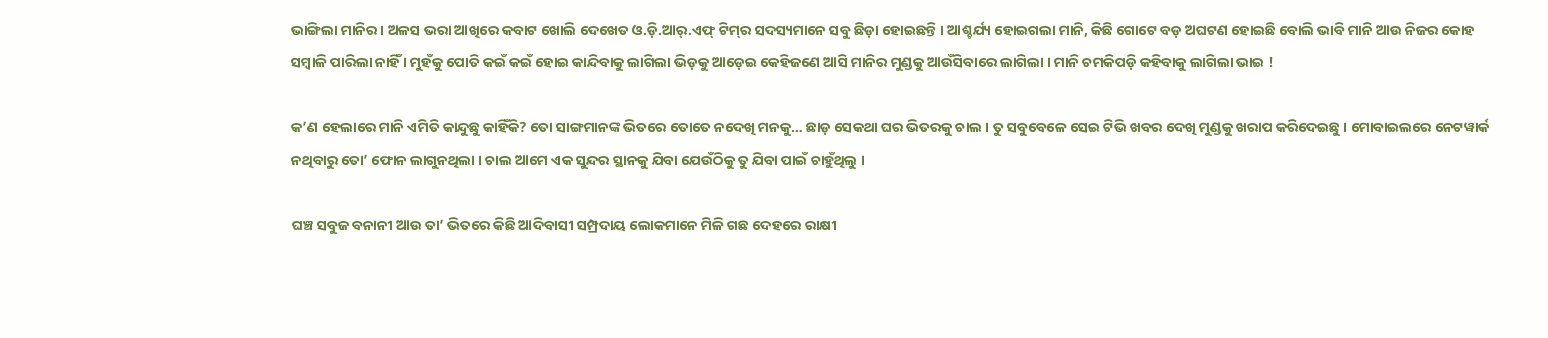ଭାଙ୍ଗିଲା ମାନିର । ଅଳସ ଭରା ଆଖିରେ କବାଟ ଖୋଲି ଦେଖେତ ଓ.ଡ଼ି.ଆର୍.ଏଫ୍ ଟିମ୍‌ର ସଦସ୍ୟମାନେ ସବୁ ଛିଡ଼ା ହୋଇଛନ୍ତି । ଆଶ୍ଚର୍ଯ୍ୟ ହୋଇଗଲା ମାନି, କିଛି ଗୋଟେ ବଡ଼ ଅଘଟଣ ହୋଇଛି ବୋଲି ଭାବି ମାନି ଆଉ ନିଜର କୋହ ସମ୍ବାଳି ପାରିଲା ନାହିଁ । ମୁହଁକୁ ପୋତି କଇଁ କଇଁ ହୋଇ କାନ୍ଦିବାକୁ ଲାଗିଲା ଭିଡ଼କୁ ଆଡ଼େଇ କେହିଜଣେ ଆସି ମାନିର ମୁଣ୍ଡକୁ ଆଉଁସିବାରେ ଲାଗିଲା । ମାନି ଚମକିପଡ଼ି କହିବାକୁ ଲାଗିଲା ଭାଇ !

କ’ଣ ହେଲାରେ ମାନି ଏମିତି କାନ୍ଦୁଛୁ କାହିଁକି? ତୋ ସାଙ୍ଗମାନଙ୍କ ଭିତରେ ତୋତେ ନଦେଖି ମନକୁ… ଛାଡ଼ ସେକଥା ଘର ଭିତରକୁ ଚାଲ । ତୁ ସବୁବେଳେ ସେଇ ଟିଭି ଖବର ଦେଖି ମୁଣ୍ଡକୁ ଖରାପ କରିଦେଇଛୁ । ମୋବାଇଲରେ ନେଟୱାର୍କ ନଥିବାରୁ ତୋ’ ଫୋନ ଲାଗୁନଥିଲା । ଚାଲ ଆମେ ଏକ ସୁନ୍ଦର ସ୍ଥାନକୁ ଯିବା ଯେଉଁଠିକୁ ତୁ ଯିବା ପାଇଁ ଚାହୁଁଥିଲୁ ।

ଘଞ୍ଚ ସବୁଜ ବନାନୀ ଆଉ ତା’ ଭିତରେ କିଛି ଆଦିବାସୀ ସମ୍ପ୍ରଦାୟ ଲୋକମାନେ ମିଳି ଗଛ ଦେହରେ ରାକ୍ଷୀ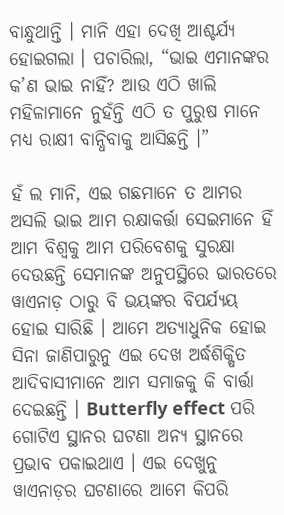ବାନ୍ଧୁଥାନ୍ତି । ମାନି ଏହା ଦେଖି ଆଶ୍ଚର୍ଯ୍ୟ ହୋଇଗଲା । ପଚାରିଲା, “ଭାଇ ଏମାନଙ୍କର କ’ଣ ଭାଇ ନାହିଁ? ଆଉ ଏଠି ଖାଲି ମହିଳାମାନେ ନୁହଁନ୍ତି ଏଠି ତ ପୁରୁଷ ମାନେ ମଧ୍ୟ ରାକ୍ଷୀ ବାନ୍ଧିବାକୁ ଆସିଛନ୍ତି ।”

ହଁ ଲ ମାନି, ଏଇ ଗଛମାନେ ତ ଆମର ଅସଲି ଭାଇ ଆମ ରକ୍ଷାକର୍ତ୍ତା ସେଇମାନେ ହିଁ ଆମ ବିଶ୍ଵକୁ ଆମ ପରିବେଶକୁ ସୁରକ୍ଷା ଦେଉଛନ୍ତି ସେମାନଙ୍କ ଅନୁପସ୍ଥିରେ ଭାରତରେ ୱାଏନାଡ଼ ଠାରୁ ବି ଭୟଙ୍କର ବିପର୍ଯ୍ୟୟ ହୋଇ ସାରିଛି । ଆମେ ଅତ୍ୟାଧୁନିକ ହୋଇ ସିନା ଜାଣିପାରୁନୁ ଏଇ ଦେଖ ଅର୍ଦ୍ଧଶିକ୍ଷିତ ଆଦିବାସୀମାନେ ଆମ ସମାଜକୁ କି ବାର୍ତ୍ତା ଦେଇଛନ୍ତି । Butterfly effect ପରି ଗୋଟିଏ ସ୍ଥାନର ଘଟଣା ଅନ୍ୟ ସ୍ଥାନରେ ପ୍ରଭାବ ପକାଇଥାଏ । ଏଇ ଦେଖୁନୁ ୱାଏନାଡ଼ର ଘଟଣାରେ ଆମେ କିପରି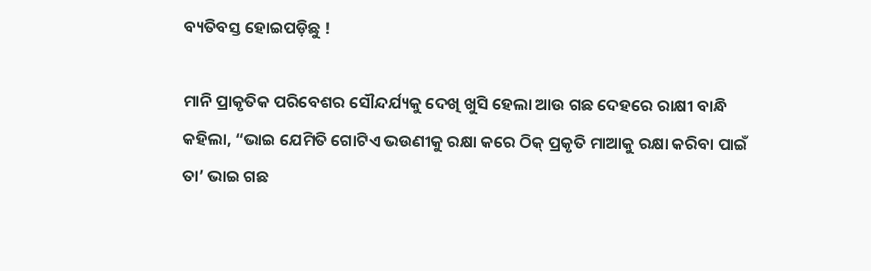ବ୍ୟତିବସ୍ତ ହୋଇପଡ଼ିଛୁ !

ମାନି ପ୍ରାକୃତିକ ପରିବେଶର ସୌନ୍ଦର୍ଯ୍ୟକୁ ଦେଖି ଖୁସି ହେଲା ଆଉ ଗଛ ଦେହରେ ରାକ୍ଷୀ ବାନ୍ଧି କହିଲା, “ଭାଇ ଯେମିତି ଗୋଟିଏ ଭଉଣୀକୁ ରକ୍ଷା କରେ ଠିକ୍ ପ୍ରକୃତି ମାଆକୁ ରକ୍ଷା କରିବା ପାଇଁ ତା’ ଭାଇ ଗଛ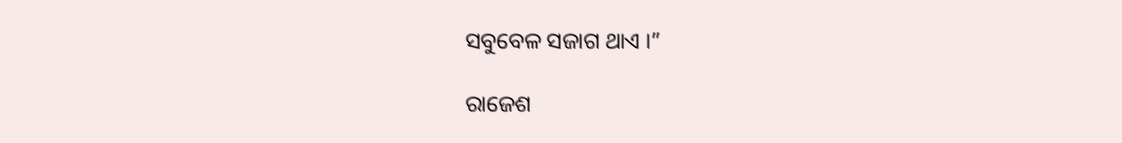ସବୁବେଳ ସଜାଗ ଥାଏ ।”

ରାଜେଶ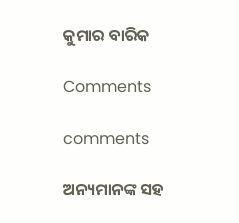କୁମାର ବାରିକ

Comments

comments

ଅନ୍ୟମାନଙ୍କ ସହ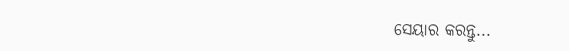ସେୟାର କରନ୍ତୁ...